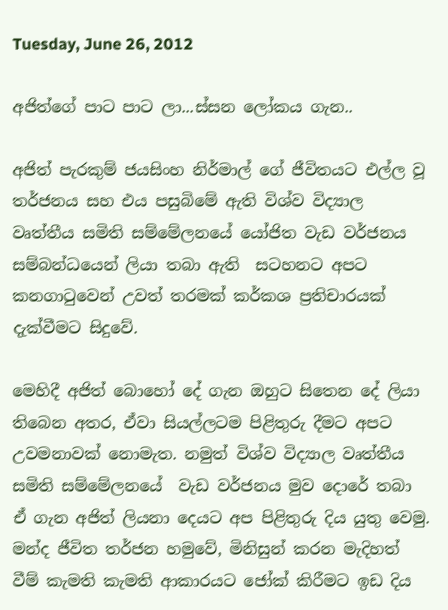Tuesday, June 26, 2012

අජිත්ගේ පාට පාට ලා...ස්සන ලෝකය ගැන..

අජිත් පැරකුම් ජයසිංහ නිර්මාල් ගේ ජීවිතයට එල්ල වූ තර්ජනය සහ එය පසුබිමේ ඇති විශ්ව විද්‍යාල වෘත්තීය සමිති සම්මේලනයේ යෝජිත වැඩ වර්ජනය සම්බන්ධයෙන් ලියා තබා ඇති  සටහනට අපට කනගාටුවෙන් උවත් තරමක් කර්කශ ප්‍රතිචාරයක් දැක්වීමට සිදුවේ.

මෙහිදී අජිත් බොහෝ දේ ගැන ඔහුට සිතෙන දේ ලියා තිබෙන අතර, ඒවා සියල්ලටම පිළිතුරු දීමට අපට උවමනාවක් නොමැත. නමුත් විශ්ව විද්‍යාල වෘත්තීය සමිති සම්මේලනයේ  වැඩ වර්ජනය මුව දොරේ තබා ඒ ගැන අජිත් ලියනා දෙයට අප පිළිතුරු දිය යුතු වෙමු. මන්ද ජීවිත තර්ජන හමුවේ, මිනිසුන් කරන මැදිහත් වීම් කැමති කැමති ආකාරයට ජෝක් කිරීමට ඉඩ දිය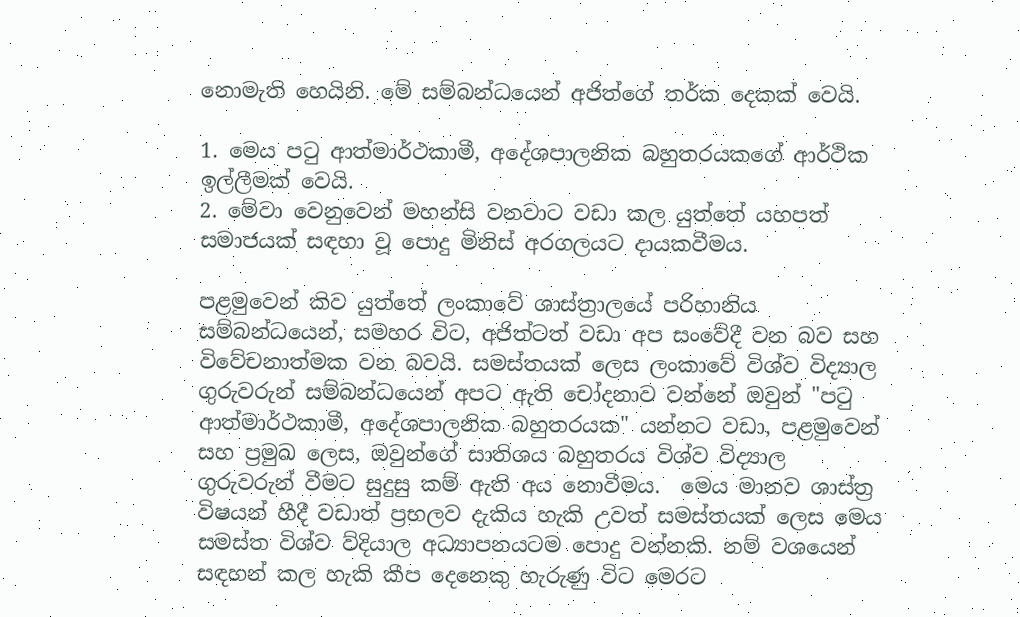නොමැති හෙයිනි. මේ සම්බන්ධයෙන් අජිත්ගේ තර්ක දෙකක් වෙයි.

1. මෙය පටු ආත්මාර්ථකාමී, අදේශපාලනික බහුතරයකගේ ආර්ථික ඉල්ලීමක් වෙයි.
2. මේවා වෙනුවෙන් මහන්සි වනවාට වඩා කල යුත්තේ යහපත් සමාජයක් සඳහා වූ පොදු මිනිස් අරගලයට දායකවීමය.

පළමුවෙන් කිව යුත්තේ ලංකාවේ ශාස්ත්‍රාලයේ පරිහානිය සම්බන්ධයෙන්, සමහර විට, අජිත්ටත් වඩා අප සංවේදී වන බව සහ විවේචනාත්මක වන බවයි. සමස්තයක් ලෙස ලංකාවේ විශ්ව විද්‍යාල ගුරුවරුන් සම්බන්ධයෙන් අපට ඇති චෝදනාව වන්නේ ඔවුන් "පටු ආත්මාර්ථකාමී, අදේශපාලනික බහුතරයක" යන්නට වඩා, පළමුවෙන් සහ ප්‍රමුඛ ලෙස, ඔවුන්ගේ සාතිශය බහුතරය විශ්ව විද්‍යාල ගුරුවරුන් වීමට සුදුසු කම් ඇති අය නොවීමය.  මෙය මානව ශාස්ත්‍ර විෂයන් හීදී වඩාත් ප්‍රභලව දැකිය හැකි උවත් සමස්තයක් ලෙස මෙය සමස්ත විශ්ව ව්දියාල අධ්‍යාපනයටම පොදු වන්නකි. නම් වශයෙන් සඳහන් කල හැකි කීප දෙනෙකු හැරුණු විට මෙරට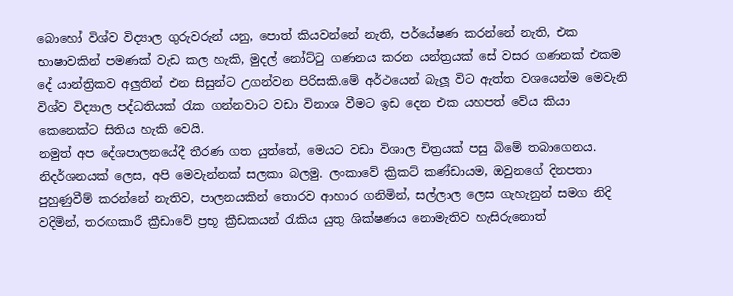බොහෝ විශ්ව විද්‍යාල ගුරුවරුන් යනු, පොත් කියවන්නේ නැති, පර්යේෂණ කරන්නේ නැති, එක භාෂාවකින් පමණක් වැඩ කල හැකි, මුදල් නෝට්ටු ගණනය කරන යන්ත්‍රයක් සේ වසර ගණනක් එකම දේ යාන්ත්‍රිකව අලුතින් එන සිසුන්ට උගන්වන පිරිසකි.මේ අර්ථයෙන් බැලූ විට ඇත්ත වශයෙන්ම මෙවැනි විශ්ව විද්‍යාල පද්ධතියක් රැක ගන්නවාට වඩා විනාශ වීමට ඉඩ දෙන එක යහපත් වේය කියා කෙනෙක්ට සිතිය හැකි වෙයි.
නමුත් අප දේශපාලනයේදී තීරණ ගත යුත්තේ, මෙයට වඩා විශාල චිත්‍රයක් පසු බිමේ තබාගෙනය. නිදර්ශනයක් ලෙස, අපි මෙවැන්නක් සලකා බලමු. ලංකාවේ ක්‍රිකට් කණ්ඩායම, ඔවුනගේ දිනපතා පුහුණුවීම් කරන්නේ නැතිව, පාලනයකින් තොරව ආහාර ගනිමින්, සල්ලාල ලෙස ගැහැනුන් සමග නිදි වදිමින්, තරඟකාරී ක්‍රීඩාවේ ප්‍රභූ ක්‍රීඩකයන් රැකිය යුතු ශික්ෂණය නොමැතිව හැසිරුනොත්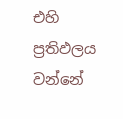එහි ප්‍රතිඵලය වන්නේ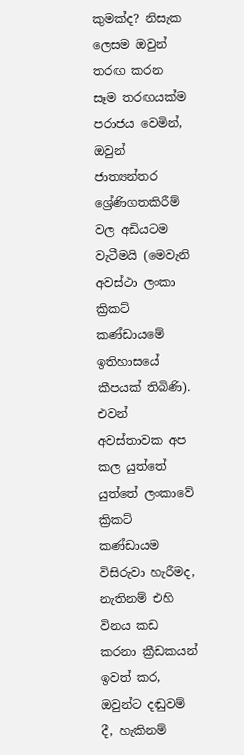කුමක්ද? නිසැක ලෙසම ඔවුන් තරඟ කරන සෑම තරඟයක්ම පරාජය වෙමින්, ඔවුන් ජාත්‍යන්තර ශ්‍රේණිගතකිරීම් වල අඩියටම වැටීමයි (මෙවැනි අවස්ථා ලංකා ක්‍රිකට් කණ්ඩායමේ ඉතිහාසයේ කීපයක් තිබිණි). එවන් අවස්තාවක අප කල යුත්තේ යුත්තේ ලංකාවේ ක්‍රිකට් කණ්ඩායම විසිරුවා හැරීමද, නැතිනම් එහි විනය කඩ කරනා ක්‍රීඩකයන් ඉවත් කර, ඔවුන්ට දඬුවම් දී, හැකිනම්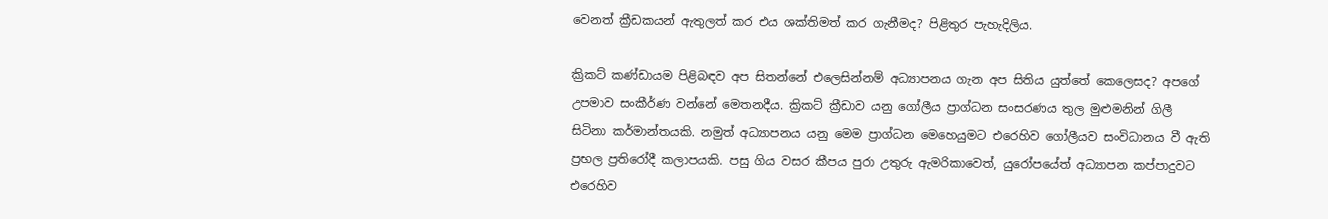වෙනත් ක්‍රීඩකයන් ඇතුලත් කර එය ශක්තිමත් කර ගැනීමද? පිළිතුර පැහැදිලිය.

ක්‍රිකට් කණ්ඩායම පිළිබඳව අප සිතන්නේ එලෙසින්නම් අධ්‍යාපනය ගැන අප සිතිය යුත්තේ කෙලෙසද? අපගේ උපමාව සංකීර්ණ වන්නේ මෙතනදීය. ක්‍රිකට් ක්‍රීඩාව යනු ගෝලීය ප්‍රාග්ධන සංසරණය තුල මුළුමනින් ගිලී සිටිනා කර්මාන්තයකි. නමුත් අධ්‍යාපනය යනු මෙම ප්‍රාග්ධන මෙහෙයුමට එරෙහිව ගෝලීයව සංවිධානය වී ඇති ප්‍රභල ප්‍රතිරෝදී කලාපයකි. පසු ගිය වසර කීපය පුරා උතුරු ඇමරිකාවෙත්, යුරෝපයේත් අධ්‍යාපන කප්පාදුවට එරෙහිව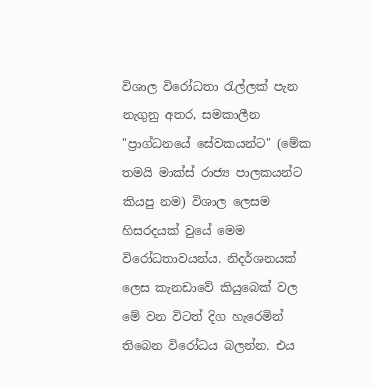විශාල විරෝධතා රැල්ලක් පැන නැගුනු අතර, සමකාලීන "ප්‍රාග්ධනයේ සේවකයන්ට" (මේක තමයි මාක්ස් රාජ්‍ය පාලකයන්ට කියපු නම) විශාල ලෙසම හිසරදයක් වුයේ මෙම විරෝධතාවයන්ය. නිදර්ශනයක් ලෙස කැනඩාවේ කියුබෙක් වල මේ වන විටත් දිග හැරෙමින් තිබෙන විරෝධය බලන්න. එය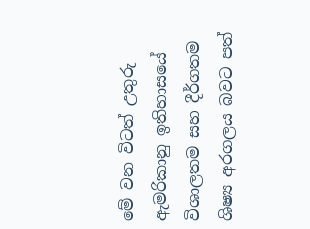මේ වන විටත් උතුරු ඇමරිකානු ඉතිහාසයේ විශාලතම සහ දීර්ගතම ශිෂ්‍ය අරගලය බවට පත්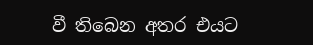වී තිබෙන අතර එයට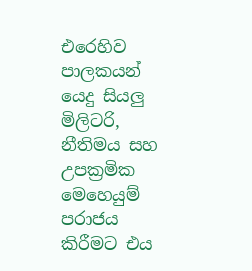එරෙහිව පාලකයන් යෙදු සියලු මිලිටරි, නීතිමය සහ උපක්‍රමික මෙහෙයුම් පරාජය කිරීමට එය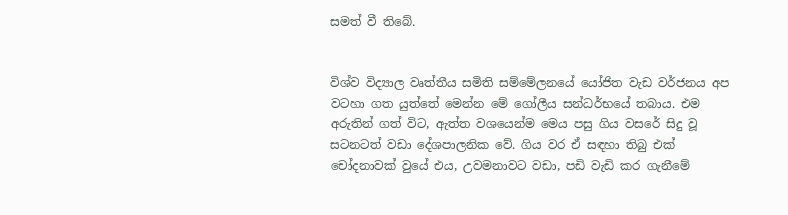සමත් වී තිබේ.


විශ්ව විද්‍යාල වෘත්තීය සමිති සම්මේලනයේ යෝජිත වැඩ වර්ජනය අප වටහා ගත යුත්තේ මෙන්න මේ ගෝලීය සන්ධර්භයේ තබාය. එම අරුතින් ගත් විට, ඇත්ත වශයෙන්ම මෙය පසු ගිය වසරේ සිදු වූ සටනටත් වඩා දේශපාලනික වේ. ගිය වර ඒ සඳහා තිබු එක් චෝදනාවක් වුයේ එය, උවමනාවට වඩා, පඩි වැඩි කර ගැනීමේ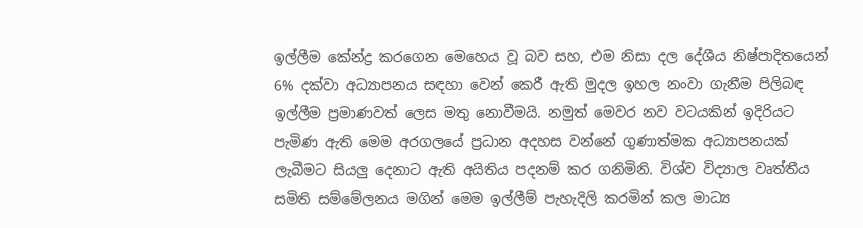ඉල්ලීම කේන්ද්‍ර කරගෙන මෙහෙය වූ බව සහ, එම නිසා දල දේශීය නිෂ්පාදිතයෙන් 6% දක්වා අධ්‍යාපනය සඳහා වෙන් කෙරී ඇති මුදල ඉහල නංවා ගැනීම පිලිබඳ ඉල්ලීම ප්‍රමාණවත් ලෙස මතු නොවීමයි. නමුත් මෙවර නව වටයකින් ඉදිරියට පැමිණ ඇති මෙම අරගලයේ ප්‍රධාන අදහස වන්නේ ගුණාත්මක අධ්‍යාපනයක් ලැබීමට සියලු දෙනාට ඇති අයිතිය පදනම් කර ගනිමිනි. විශ්ව විද්‍යාල වෘත්තීය සමිති සම්මේලනය මගින් මෙම ඉල්ලීම් පැහැදිලි කරමින් කල මාධ්‍ය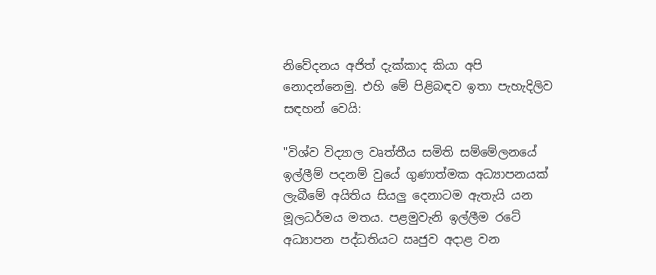නිවේදනය අජිත් දැක්කාද කියා අපි නොදන්නෙමු. එහි මේ පිළිබඳව ඉතා පැහැදිලිව සඳහන් වෙයි:

"විශ්ව විද්‍යාල වෘත්තීය සමිති සම්මේලනයේ ඉල්ලීම් පදනම් වුයේ ගුණාත්මක අධ්‍යාපනයක් ලැබීමේ අයිතිය සියලු දෙනාටම ඇතැයි යන මූලධර්මය මතය. පළමුවැනි ඉල්ලීම රටේ අධ්‍යාපන පද්ධතියට ඍජුව අදාළ වන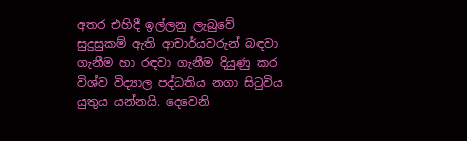අතර එහිදී ඉල්ලනු ලැබුවේ සුදුසුකම් ඇති ආචාර්යවරුන් බඳවා ගැනීම හා රඳවා ගැනීම දියුණු කර විශ්ව විද්‍යාල පද්ධතිය නගා සිටුවිය යුතුය යන්නයි. දෙවෙනි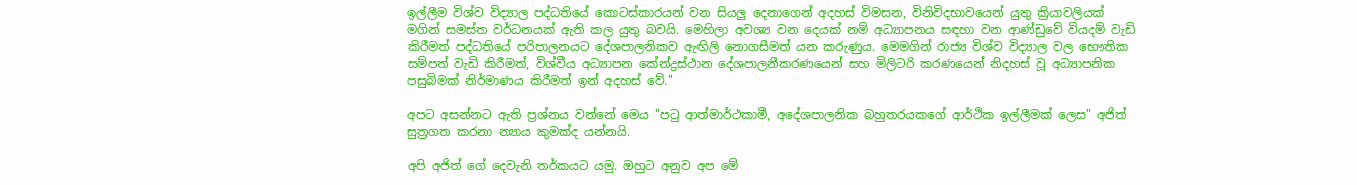ඉල්ලීම විශ්ව විද්‍යාල පද්ධතියේ කොටස්කාරයන් වන සියලු දෙනාගෙන් අදහස් විමසන, විනිවිදභාවයෙන් යුතු ක්‍රියාවලියක් මගින් සමස්ත වර්ධනයක් ඇති කල යුතු බවයි. මෙහිලා අවශ්‍ය වන දෙයක් නම් අධ්‍යාපනය සඳහා වන ආණ්ඩුවේ වියදම් වැඩි කිරීමත් පද්ධතියේ පරිපාලනයට දේශපාලනිකව ඇඟිලි නොගසීමත් යන කරුණුය. මෙමගින් රාජ්‍ය විශ්ව විද්‍යාල වල භෞතික සම්පත් වැඩි කිරීමත්, විශ්වීය අධ්‍යාපන කේන්ද්‍රස්ථාන දේශපාලනීකරණයෙන් සහ මිලිටරි කරණයෙන් නිදහස් වූ අධ්‍යාපනික පසුබිමක් නිර්මාණය කිරීමත් ඉන් අදහස් වේ."

අපට අසන්නට ඇති ප්‍රශ්නය වන්නේ මෙය "පටු ආත්මාර්ථකාමී, අදේශපාලනික බහුතරයකගේ ආර්ථික ඉල්ලීමක් ලෙස" අජිත් සුත්‍රගත කරනා න්‍යාය කුමක්ද යන්නයි.

අපි අජිත් ගේ දෙවැනි තර්කයට යමු. ඔහුට අනුව අප මේ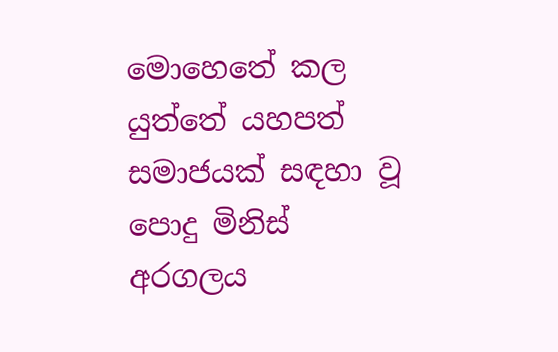මොහෙතේ කල යුත්තේ යහපත් සමාජයක් සඳහා වූ පොදු මිනිස් අරගලය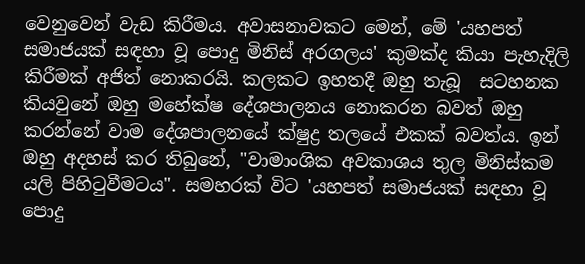වෙනුවෙන් වැඩ කිරීමය. අවාසනාවකට මෙන්, මේ 'යහපත් සමාජයක් සඳහා වූ පොදු මිනිස් අරගලය' කුමක්ද කියා පැහැදිලි කිරීමක් අජිත් නොකරයි. කලකට ඉහතදී ඔහු තැබූ  සටහනක කියවුනේ ඔහු මහේක්ෂ දේශපාලනය නොකරන බවත් ඔහු කරන්නේ වාම දේශපාලනයේ ක්ෂුද්‍ර තලයේ එකක් බවත්ය. ඉන් ඔහු අදහස් කර තිබුනේ, "වාමාංශික අවකාශය තුල මිනිස්කම යලි පිහිටුවීමටය". සමහරක් විට 'යහපත් සමාජයක් සඳහා වූ පොදු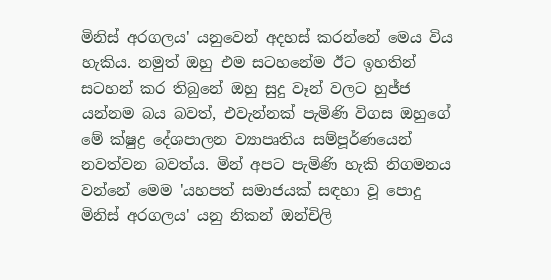මිනිස් අරගලය' යනුවෙන් අදහස් කරන්නේ මෙය විය හැකිය. නමුත් ඔහු එම සටහනේම ඊට ඉහතින් සටහන් කර තිබුනේ ඔහු සුදු වෑන් වලට හුජ්ජ යන්නම බය බවත්, එවැන්නක් පැමිණි විගස ඔහුගේ මේ ක්ෂුද්‍ර දේශපාලන ව්‍යාපෘතිය සම්පූර්ණයෙන් නවත්වන බවත්ය. මින් අපට පැමිණි හැකි නිගමනය වන්නේ මෙම 'යහපත් සමාජයක් සඳහා වූ පොදු මිනිස් අරගලය' යනු නිකන් ඔන්චිලි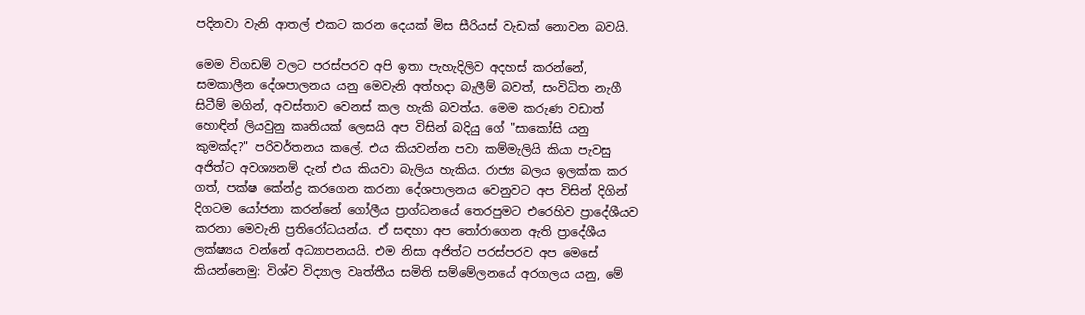පදිනවා වැනි ආතල් එකට කරන දෙයක් මිස සීරියස් වැඩක් නොවන බවයි.

මෙම විගඩම් වලට පරස්පරව අපි ඉතා පැහැදිලිව අදහස් කරන්නේ, සමකාලීන දේශපාලනය යනු මෙවැනි අත්හදා බැලීම් බවත්, සංවිධිත නැගී සිටීම් මගින්, අවස්තාව වෙනස් කල හැකි බවත්ය. මෙම කරුණ වඩාත් හොඳින් ලියවුනු කෘතියක් ලෙසයි අප විසින් බදියු ගේ "සාකෝසි යනු කුමක්ද?" පරිවර්තනය කලේ. එය කියවන්න පවා කම්මැලියි කියා පැවසු අජිත්ට අවශ්‍යනම් දැන් එය කියවා බැලිය හැකිය. රාජ්‍ය බලය ඉලක්ක කර ගත්, පක්ෂ කේන්ද්‍ර කරගෙන කරනා දේශපාලනය වෙනුවට අප විසින් දිගින් දිගටම යෝජනා කරන්නේ ගෝලීය ප්‍රාග්ධනයේ තෙරපුමට එරෙහිව ප්‍රාදේශීයව කරනා මෙවැනි ප්‍රතිරෝධයන්ය. ඒ සඳහා අප තෝරාගෙන ඇති ප්‍රාදේශීය ලක්ෂ්‍යය වන්නේ අධ්‍යාපනයයි. එම නිසා අජිත්ට පරස්පරව අප මෙසේ කියන්නෙමු: විශ්ව විද්‍යාල වෘත්තීය සමිති සම්මේලනයේ අරගලය යනු, මේ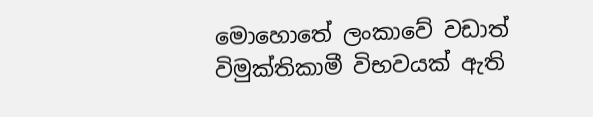මොහොතේ ලංකාවේ වඩාත් විමුක්තිකාමී විභවයක් ඇති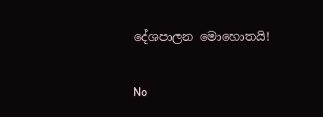දේශපාලන මොහොතයි!

No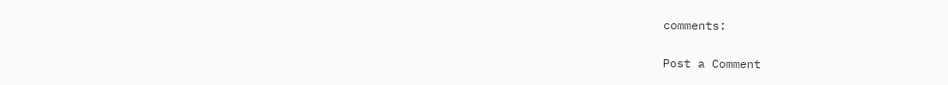comments:

Post a Comment